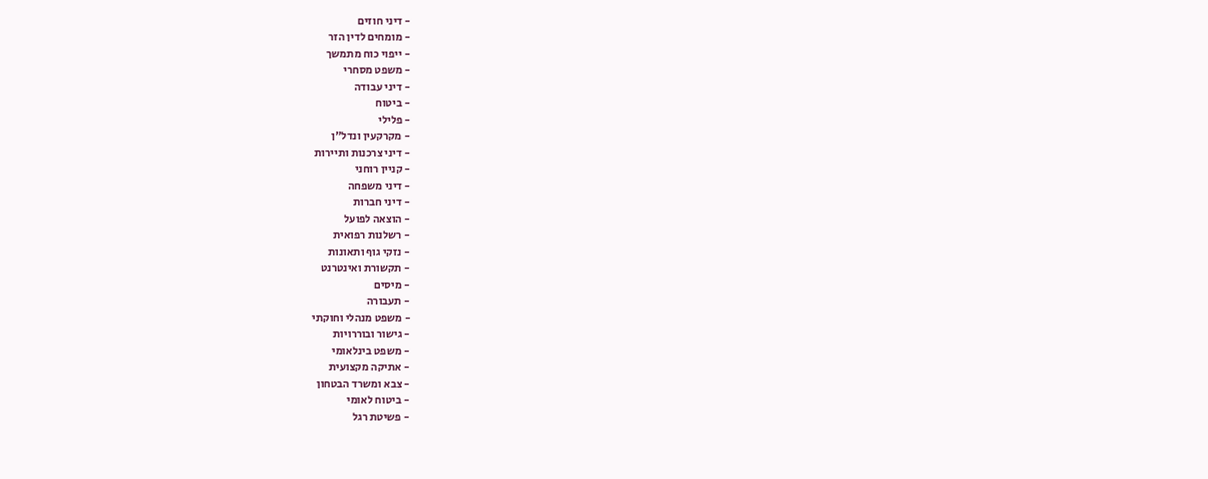- דיני חוזים
- מומחים לדין הזר
- ייפוי כוח מתמשך
- משפט מסחרי
- דיני עבודה
- ביטוח
- פלילי
- מקרקעין ונדל"ן
- דיני צרכנות ותיירות
- קניין רוחני
- דיני משפחה
- דיני חברות
- הוצאה לפועל
- רשלנות רפואית
- נזקי גוף ותאונות
- תקשורת ואינטרנט
- מיסים
- תעבורה
- משפט מנהלי וחוקתי
- גישור ובוררויות
- משפט בינלאומי
- אתיקה מקצועית
- צבא ומשרד הבטחון
- ביטוח לאומי
- פשיטת רגל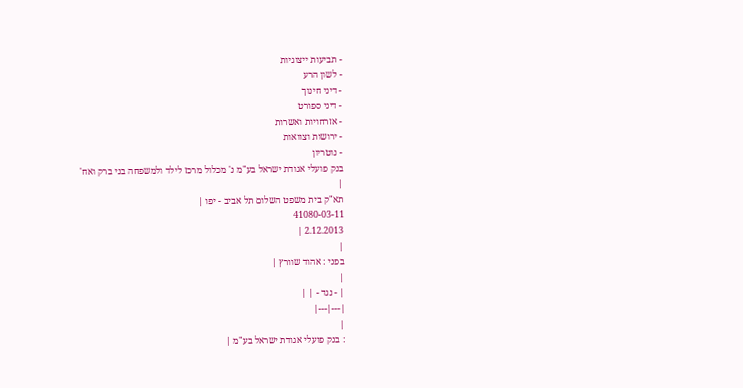- תביעות ייצוגיות
- לשון הרע
- דיני חינוך
- דיני ספורט
- אזרחויות ואשרות
- ירושות וצוואות
- נוטריון
בנק פועלי אגודת ישראל בע"מ נ' מכלול מרכז לילד ולמשפחה בני ברק ואח'
|
תא"ק בית משפט השלום תל אביב - יפו |
41080-03-11
2.12.2013 |
|
בפני : אהוד שוורץ |
|
| - נגד - | |
|---|---|
|
: בנק פועלי אגודת ישראל בע"מ |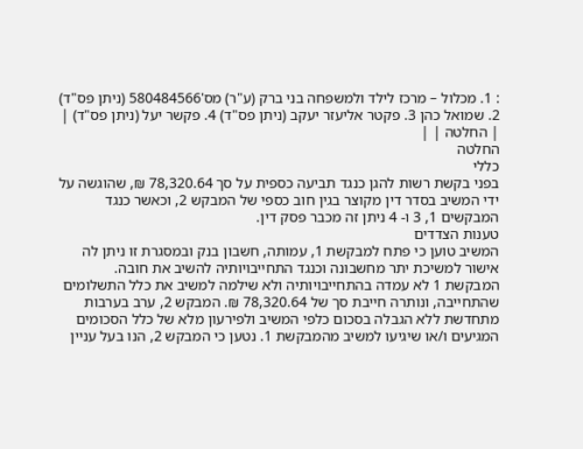: 1. מכלול – מרכז לילד ולמשפחה בני ברק (ע"ר) מס'580484566 (ניתן פס"ד) 2. שמואל כהן 3. פקטר אליעזר יעקב (ניתן פס"ד) 4. פקשר יעל (ניתן פס"ד) |
| החלטה | |
החלטה
כללי
בפני בקשת רשות להגן כנגד תביעה כספית על סך 78,320.64 ₪, שהוגשה על ידי המשיב בסדר דין מקוצר בגין חוב כספי של המבקש 2, וכאשר כנגד המבקשים 1, 3 ו- 4 ניתן זה מכבר פסק דין.
טענות הצדדים
המשיב טוען כי פתח למבקשת 1, עמותה, חשבון בנק ובמסגרת זו ניתן לה אישור למשיכת יתר מחשבונה וכנגד התחייבויותיה להשיב את חובה. המבקשת 1 לא עמדה בהתחייבויותיה ולא שילמה למשיב את כלל התשלומים שהתחייבה, ונותרה חייבת סך של 78,320.64 ₪. המבקש 2, ערב בערבות מתחדשת ללא הגבלה בסכום כלפי המשיב ולפירעון מלא של כלל הסכומים המגיעים ו/או שיגיעו למשיב מהמבקשת 1. נטען כי המבקש 2, הנו בעל עניין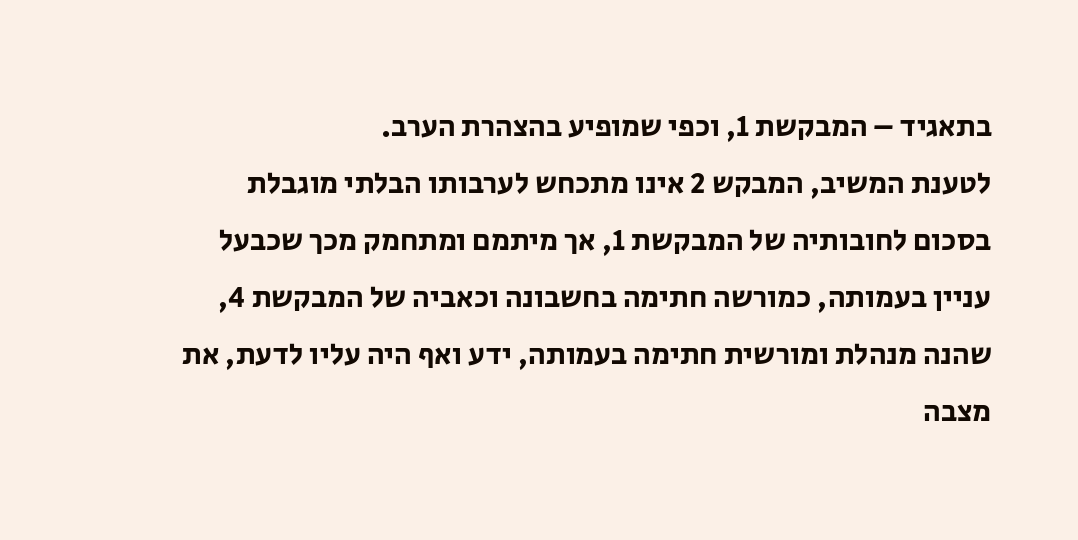בתאגיד – המבקשת 1, וכפי שמופיע בהצהרת הערב.
לטענת המשיב, המבקש 2 אינו מתכחש לערבותו הבלתי מוגבלת בסכום לחובותיה של המבקשת 1, אך מיתמם ומתחמק מכך שכבעל עניין בעמותה, כמורשה חתימה בחשבונה וכאביה של המבקשת 4, שהנה מנהלת ומורשית חתימה בעמותה, ידע ואף היה עליו לדעת, את מצבה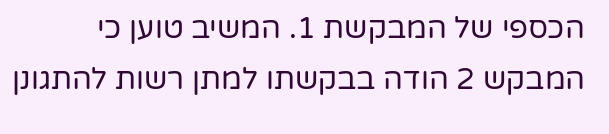הכספי של המבקשת 1. המשיב טוען כי המבקש 2 הודה בבקשתו למתן רשות להתגונן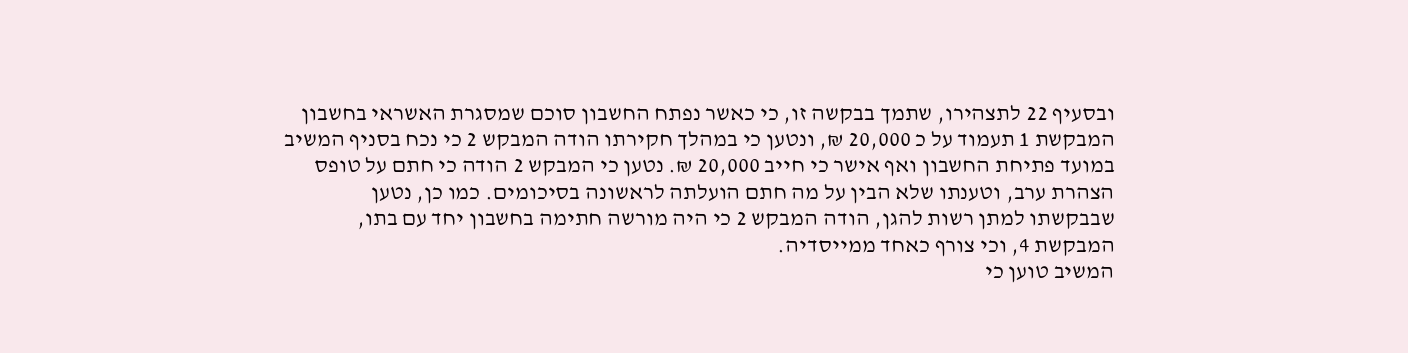ובסעיף 22 לתצהירו, שתמך בבקשה זו, כי כאשר נפתח החשבון סוכם שמסגרת האשראי בחשבון המבקשת 1 תעמוד על כ 20,000 ₪, ונטען כי במהלך חקירתו הודה המבקש 2 כי נכח בסניף המשיב במועד פתיחת החשבון ואף אישר כי חייב 20,000 ₪. נטען כי המבקש 2 הודה כי חתם על טופס הצהרת ערב, וטענתו שלא הבין על מה חתם הועלתה לראשונה בסיכומים. כמו כן, נטען שבבקשתו למתן רשות להגן, הודה המבקש 2 כי היה מורשה חתימה בחשבון יחד עם בתו, המבקשת 4, וכי צורף כאחד ממייסדיה.
המשיב טוען כי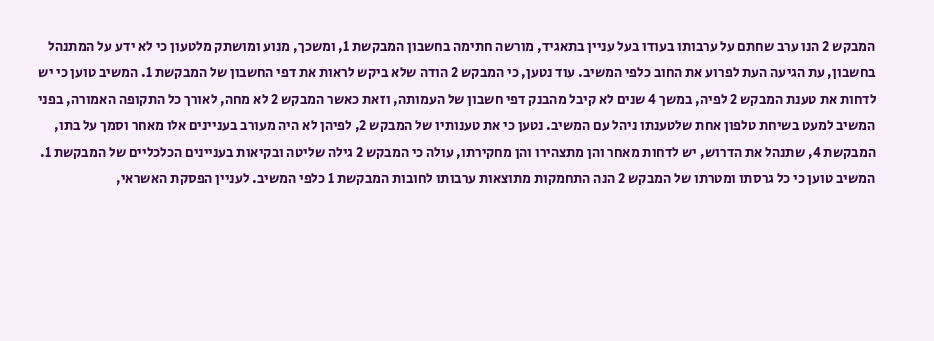המבקש 2 הנו ערב שחתם על ערבותו בעודו בעל עניין בתאגיד, מורשה חתימה בחשבון המבקשת 1, ומשכך, מנוע ומושתק מלטעון כי לא ידע על המתנהל בחשבון, עת הגיעה העת לפרוע את החוב כלפי המשיב. עוד נטען, כי המבקש 2 הודה שלא ביקש לראות את דפי החשבון של המבקשת 1. המשיב טוען כי יש לדחות את טענת המבקש 2 לפיה, במשך 4 שנים לא קיבל מהבנק דפי חשבון של העמותה, וזאת כאשר המבקש 2 לא מחה, לאורך כל התקופה האמורה, בפני המשיב למעט בשיחת טלפון אחת שלטענתו ניהל עם המשיב. נטען כי את טענותיו של המבקש 2, לפיהן לא היה מעורב בעניינים אלו מאחר וסמך על בתו, המבקשת 4, שתנהל את הדרוש, יש לדחות מאחר והן מתצהירו והן מחקירתו, עולה כי המבקש 2 גילה שליטה ובקיאות בעניינים הכלכליים של המבקשת 1. המשיב טוען כי כל גרסתו ומטרתו של המבקש 2 הנה התחמקות מתוצאות ערבותו לחובות המבקשת 1 כלפי המשיב. לעניין הפסקת האשראי,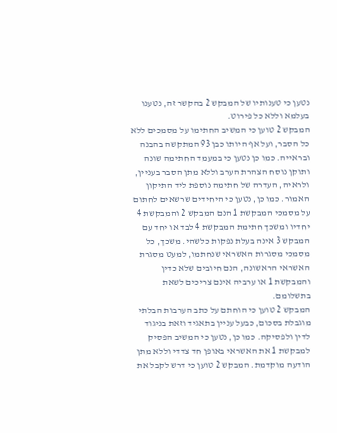נטען כי טענותיו של המבקש 2 בהקשר זה, נטענו בעלמא וללא כל פירוט.
המבקש 2 טוען כי המשיב החתימו על מסמכים ללא כל הסבר, ועל אף היותו כבן 93 המתקשה בהבנה ובראייה. כמו כן נטען כי במעמד החתימה שונה ותוקן נוסח הצהרת הערב וללא מתן הסבר בעניין, ולראיה, העדרה של חתימה נוספת ליד התיקון האמור. כמו כן, נטען כי היחידים שרשאים לחתום על מסמכי המבקשת 1 הנם המבקש 2 והמבקשת 4 יחדיו ומשכך חתימת המבקשת 4 לבד או יחד עם המבקש 3 אינה בעלת נפקות כלשהי. משכך, כל מסמכי מסגרות האשראי שנחתמו, למעט מסגרת האשראי הראשונה, הנם חיובים שלא כדין והמבקשת 1 או ערביה אינם צריכים לשאת בתשלומם.
המבקש 2 טוען כי הוחתם על כתב הערבות הבלתי מוגבלת בסכום, כבעל עניין בתאגיד וזאת בניגוד לדין ולפסיקה. כמו כן, נטען כי המשיב הפסיק למבקשת 1 את האשראי באופן חד צדדי וללא מתן הודעה מוקדמת. המבקש 2 טוען כי דרש לקבל את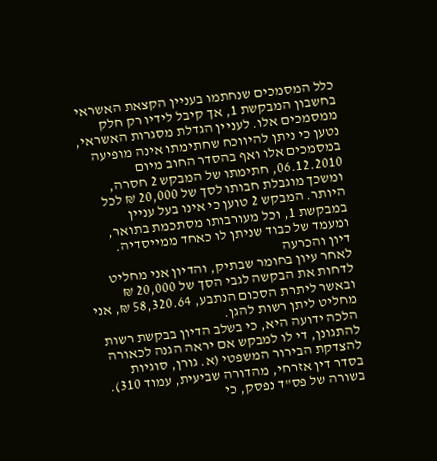כלל המסמכים שנחתמו בעניין הקצאת האשראי בחשבון המבקשת 1, אך קיבל לידיו רק חלק ממסמכים אלו. לעניין הגדלת מסגרות האשראי, נטען כי ניתן להיווכח שחתימתו אינה מופיעה במסמכים אלו ואף בהסדר החוב מיום 06.12.2010, חתימתו של המבקש 2 חסרה, ומשכך מוגבלת חבותו לסך של 20,000 ₪ לכל היותר. המבקש 2 טוען כי אינו בעל עניין במבקשת 1, וכל מעורבותו מסתכמת בתואר, ומעמד של כבוד שניתן לו כאחד ממייסדיה.
דיון והכרעה
לאחר עיון בחומר שבתיק, והדיון אני מחליט לדחות את הבקשה לגבי הסך של 20,000 ₪ ובאשר ליתרת הסכום הנתבע, 58,320.64 ₪, אני מחליט ליתן רשות להגן.
הלכה ידועה היא, כי בשלב הדיון בבקשת רשות להתגונן, די לו למבקש אם יראה הגנה לכאורה להצדקת הבירור המשפטי (א. גורן, סוגיות בסדר דין אזרחי, מהדורה שביעית, עמוד 310). בשורה של פס"ד נפסק, כי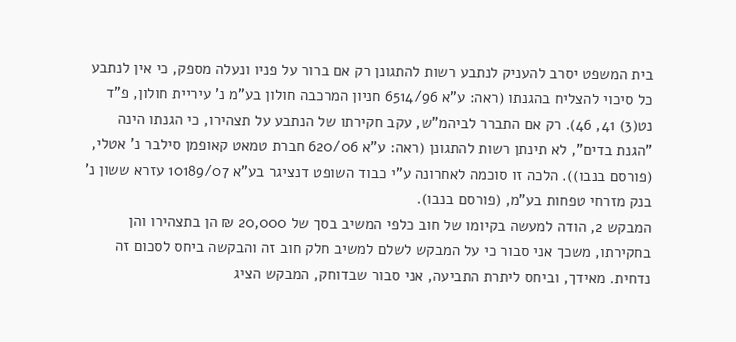בית המשפט יסרב להעניק לנתבע רשות להתגונן רק אם ברור על פניו ונעלה מספק, כי אין לנתבע כל סיכוי להצליח בהגנתו (ראה: ע"א 6514/96 חניון המרכבה חולון בע"מ נ' עיריית חולון, פ"ד נט(3) 41, 46). רק אם התברר לביהמ"ש, עקב חקירתו של הנתבע על תצהירו, כי הגנתו הינה "הגנת בדים", לא תינתן רשות להתגונן (ראה: ע"א 620/06 חברת טמאט קאופמן סילבר נ' אטלי, (פורסם בנבו)). הלכה זו סוכמה לאחרונה ע"י כבוד השופט דנציגר בע"א 10189/07 עזרא ששון נ' בנק מזרחי טפחות בע"מ, (פורסם בנבו).
המבקש 2, הודה למעשה בקיומו של חוב כלפי המשיב בסך של 20,000 ₪ הן בתצהירו והן בחקירתו, משכך אני סבור כי על המבקש לשלם למשיב חלק חוב זה והבקשה ביחס לסכום זה נדחית. מאידך, וביחס ליתרת התביעה, אני סבור שבדוחק, המבקש הציג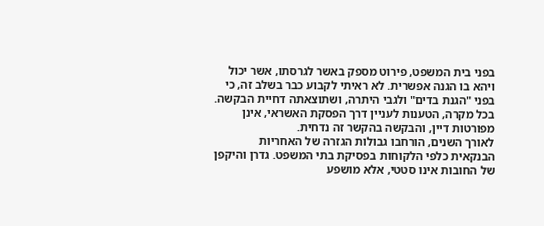בפני בית המשפט, פירוט מספק באשר לגרסתו, אשר יכול ויהא בו הגנה אפשרית. לא ראיתי לקבוע כבר בשלב זה, כי בפני "הגנת בדים" ולגבי היתרה, ושתוצאתה דחיית הבקשה. בכל מקרה, הטענות לעניין דרך הפסקת האשראי, אינן מפורטות דיין, והבקשה בהקשר זה נדחית.
לאורך השנים, הורחבו גבולות הגזרה של האחריות הבנקאית כלפי הלקוחות בפסיקת בתי המשפט. גדרן והיקפן של החובות אינו סטטי, אלא מושפע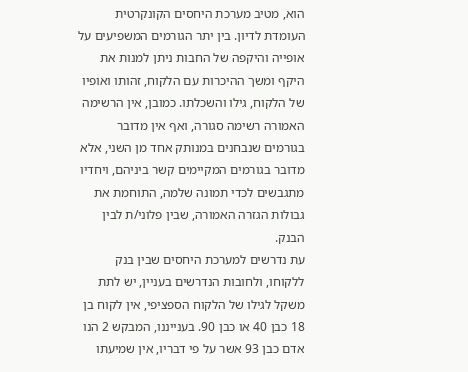הוא, מטיב מערכת היחסים הקונקרטית העומדת לדיון. בין יתר הגורמים המשפיעים על אופייה והיקפה של החבות ניתן למנות את היקף ומשך ההיכרות עם הלקוח, זהותו ואופיו של הלקוח, גילו והשכלתו. כמובן, אין הרשימה האמורה רשימה סגורה, ואף אין מדובר בגורמים שנבחנים במנותק אחד מן השני, אלא מדובר בגורמים המקיימים קשר ביניהם, ויחדיו מתגבשים לכדי תמונה שלמה, התוחמת את גבולות הגזרה האמורה, שבין פלוני/ת לבין הבנק.
עת נדרשים למערכת היחסים שבין בנק ללקוחו, ולחובות הנדרשים בעניין, יש לתת משקל לגילו של הלקוח הספציפי, אין לקוח בן 18 כבן 40 או כבן 90. בענייננו, המבקש 2 הנו אדם כבן 93 אשר על פי דבריו, אין שמיעתו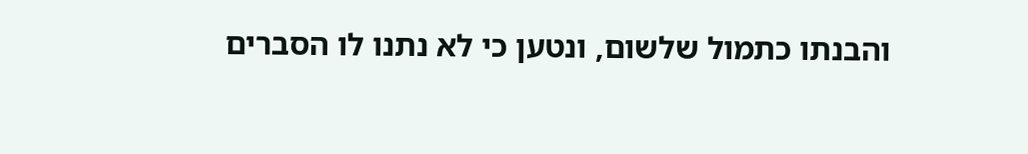והבנתו כתמול שלשום, ונטען כי לא נתנו לו הסברים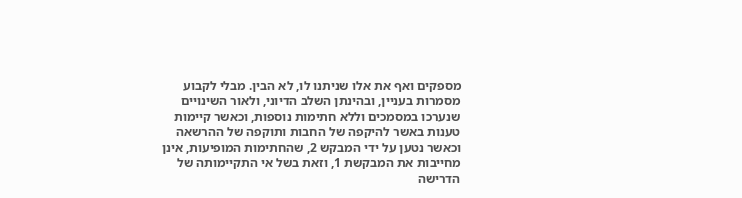מספקים ואף את אלו שניתנו לו, לא הבין. מבלי לקבוע מסמרות בעניין, ובהינתן השלב הדיוני, ולאור השינויים שנערכו במסמכים וללא חתימות נוספות, וכאשר קיימות טענות באשר להיקפה של החבות ותוקפה של ההרשאה וכאשר נטען על ידי המבקש 2, שהחתימות המופיעות, אינן מחייבות את המבקשת 1, וזאת בשל אי התקיימותה של הדרישה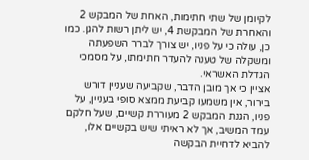לקיומן של שתי חתימות, האחת של המבקש 2 והאחרת של המבקשת 4, יש ליתן רשות להגן. כמו כן, עולה כי על פניו, יש צורך לברר השפעתה ומשקלה של טענה להעדר חתימתו, על מסמכי הגדלת האשראי.
אציין כי אך מובן הדבר, שקביעה שעניין דורש בירור, אין משמעו קביעת ממצא סופי בעניין, על פניו, הגנת המבקש 2 מעוררת קשיים, שעל חלקם עמד המשיב, אך לא ראיתי שיש בקשיים אלו, להביא לדחיית הבקשה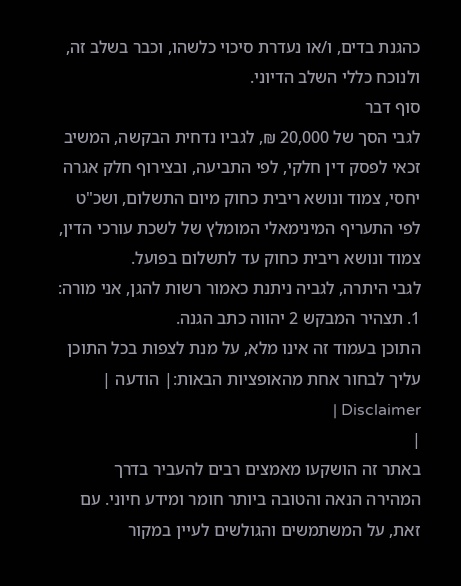כהגנת בדים, ו/או נעדרת סיכוי כלשהו, וכבר בשלב זה, ולנוכח כללי השלב הדיוני.
סוף דבר
לגבי הסך של 20,000 ₪, לגביו נדחית הבקשה, המשיב זכאי לפסק דין חלקי, לפי התביעה, ובצירוף חלק אגרה יחסי, צמוד ונושא ריבית כחוק מיום התשלום, ושכ"ט לפי התעריף המינימאלי המומלץ של לשכת עורכי הדין, צמוד ונושא ריבית כחוק עד לתשלום בפועל.
לגבי היתרה, לגביה ניתנת כאמור רשות להגן, אני מורה:
1. תצהיר המבקש 2 יהווה כתב הגנה.
התוכן בעמוד זה אינו מלא, על מנת לצפות בכל התוכן עליך לבחור אחת מהאופציות הבאות:| הודעה | Disclaimer |
|
באתר זה הושקעו מאמצים רבים להעביר בדרך המהירה הנאה והטובה ביותר חומר ומידע חיוני. עם זאת, על המשתמשים והגולשים לעיין במקור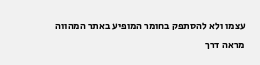עצמו ולא להסתפק בחומר המופיע באתר המהווה מראה דרך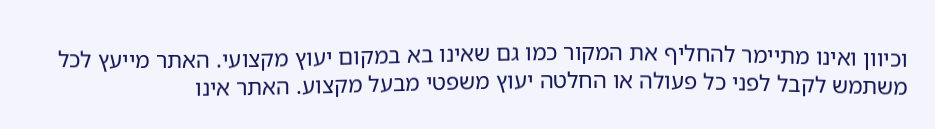וכיוון ואינו מתיימר להחליף את המקור כמו גם שאינו בא במקום יעוץ מקצועי. האתר מייעץ לכל משתמש לקבל לפני כל פעולה או החלטה יעוץ משפטי מבעל מקצוע. האתר אינו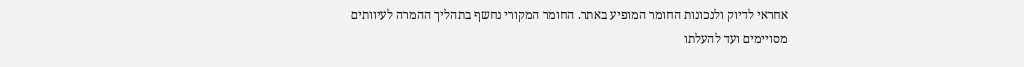אחראי לדיוק ולנכונות החומר המופיע באתר. החומר המקורי נחשף בתהליך ההמרה לעיוותים מסויימים ועד להעלתו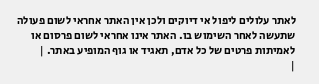לאתר עלולים ליפול אי דיוקים ולכן אין האתר אחראי לשום פעולה שתעשה לאחר השימוש בו. האתר אינו אחראי לשום פרסום או לאמיתות פרטים של כל אדם, תאגיד או גוף המופיע באתר. |
|